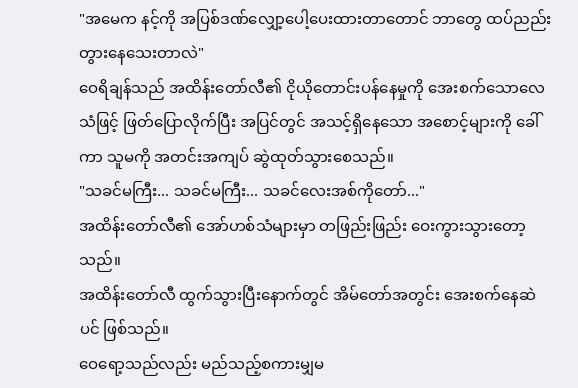"အမေက နင့်ကို အပြစ်ဒဏ်လျှော့ပေါ့ပေးထားတာတောင် ဘာတွေ ထပ်ညည်းတွားနေသေးတာလဲ"
ဝေရိချန်သည် အထိန်းတော်လီ၏ ငိုယိုတောင်းပန်နေမှုကို အေးစက်သောလေသံဖြင့် ဖြတ်ပြောလိုက်ပြီး အပြင်တွင် အသင့်ရှိနေသော အစောင့်များကို ခေါ်ကာ သူမကို အတင်းအကျပ် ဆွဲထုတ်သွားစေသည်။
"သခင်မကြီး... သခင်မကြီး... သခင်လေးအစ်ကိုတော်..."
အထိန်းတော်လီ၏ အော်ဟစ်သံများမှာ တဖြည်းဖြည်း ဝေးကွားသွားတော့သည်။
အထိန်းတော်လီ ထွက်သွားပြီးနောက်တွင် အိမ်တော်အတွင်း အေးစက်နေဆဲပင် ဖြစ်သည်။
ဝေရော့သည်လည်း မည်သည့်စကားမျှမ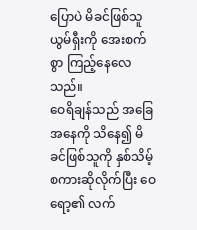ပြောပဲ မိခင်ဖြစ်သူ ယွမ်ရှီးကို အေးစက်စွာ ကြည့်နေလေသည်။
ဝေရိချန်သည် အခြေအနေကို သိနေ၍ မိခင်ဖြစ်သူကို နှစ်သိမ့်စကားဆိုလိုက်ပြီး ဝေရော့၏ လက်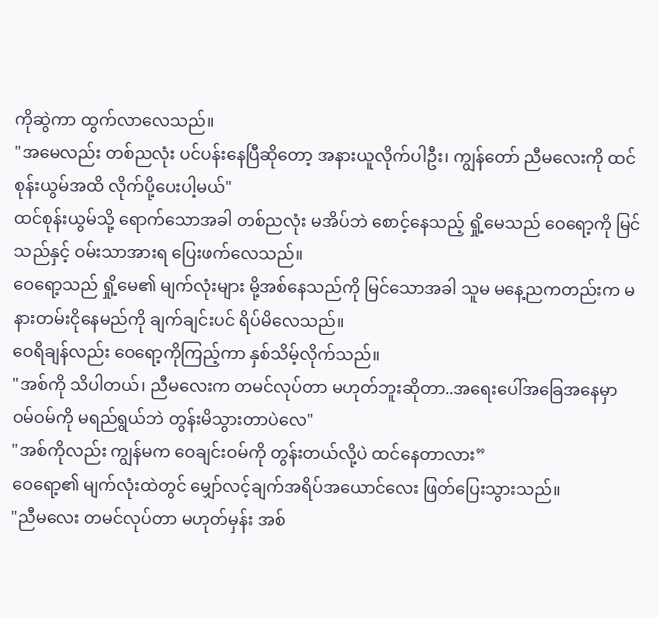ကိုဆွဲကာ ထွက်လာလေသည်။
"အမေလည်း တစ်ညလုံး ပင်ပန်းနေပြီဆိုတော့ အနားယူလိုက်ပါဦး၊ ကျွန်တော် ညီမလေးကို ထင်စုန်းယွမ်အထိ လိုက်ပို့ပေးပါ့မယ်"
ထင်စုန်းယွမ်သို့ ရောက်သောအခါ တစ်ညလုံး မအိပ်ဘဲ စောင့်နေသည့် ရှို့မေသည် ဝေရော့ကို မြင်သည်နှင့် ဝမ်းသာအားရ ပြေးဖက်လေသည်။
ဝေရော့သည် ရှို့မေ၏ မျက်လုံးများ မို့အစ်နေသည်ကို မြင်သောအခါ သူမ မနေ့ညကတည်းက မနားတမ်းငိုနေမည်ကို ချက်ချင်းပင် ရိပ်မိလေသည်။
ဝေရိချန်လည်း ဝေရော့ကိုကြည့်ကာ နှစ်သိမ့်လိုက်သည်။
"အစ်ကို သိပါတယ်၊ ညီမလေးက တမင်လုပ်တာ မဟုတ်ဘူးဆိုတာ..အရေးပေါ်အခြေအနေမှာ ဝမ်ဝမ်ကို မရည်ရွယ်ဘဲ တွန်းမိသွားတာပဲလေ"
"အစ်ကိုလည်း ကျွန်မက ဝေချင်းဝမ်ကို တွန်းတယ်လို့ပဲ ထင်နေတာလား”
ဝေရော့၏ မျက်လုံးထဲတွင် မျှော်လင့်ချက်အရိပ်အယောင်လေး ဖြတ်ပြေးသွားသည်။
"ညီမလေး တမင်လုပ်တာ မဟုတ်မှန်း အစ်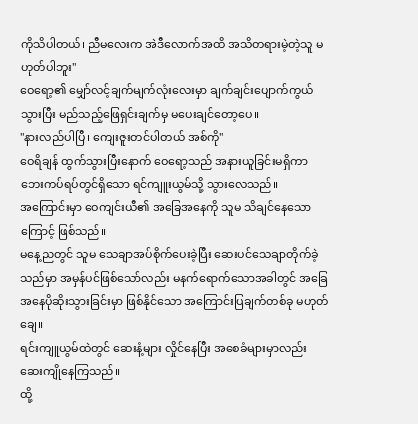ကိုသိပါတယ်၊ ညီမလေးက အဲဒီလောက်အထိ အသိတရားမဲ့တဲ့သူ မဟုတ်ပါဘူး"
ဝေရော့၏ မျှော်လင့်ချက်မျက်လုံးလေးမှာ ချက်ချင်းပျောက်ကွယ်သွားပြီး မည်သည့်ဖြေရှင်းချက်မှ မပေးချင်တော့ပေ။
"နားလည်ပါပြီ၊ ကျေးဇူးတင်ပါတယ် အစ်ကို"
ဝေရိချန် ထွက်သွားပြီးနောက် ဝေရော့သည် အနားယူခြင်းမရှိကာ ဘေးကပ်ရပ်တွင်ရှိသော ရင်ကျူးယွမ်သို့ သွားလေသည်။
အကြောင်းမှာ ဝေကျင်းယီ၏ အခြေအနေကို သူမ သိချင်နေသောကြောင့် ဖြစ်သည်။
မနေ့ညတွင် သူမ သေချာအပ်စိုက်ပေးခဲ့ပြီး ဆေးပင်သေချာတိုက်ခဲ့သည်မှာ အမှန်ပင်ဖြစ်သော်လည်း မနက်ရောက်သောအခါတွင် အခြေအနေပိုဆိုးသွားခြင်းမှာ ဖြစ်နိုင်သော အကြောင်းပြချက်တစ်ခု မဟုတ်ချေ။
ရင်းကျူယွမ်ထဲတွင် ဆေးနံ့များ လှိုင်နေပြီး အစေခံများမှာလည်း ဆေးကျိုနေကြသည်။
ထို့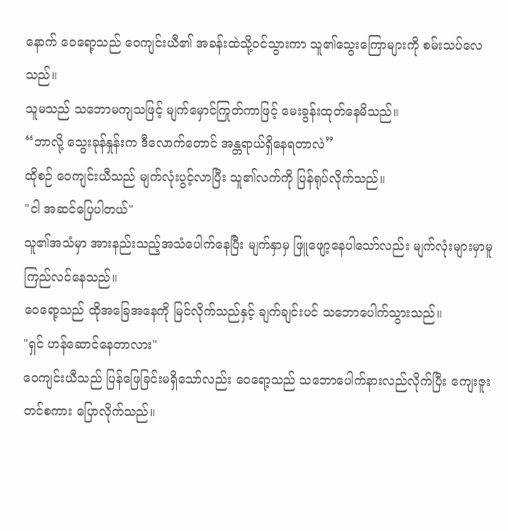နောက် ဝေရော့သည် ဝေကျင်းယီ၏ အခန်းထဲသို့ဝင်သွားကာ သူ၏သွေးကြောများကို စမ်းသပ်လေသည်။
သူမသည် သဘောမကျသဖြင့် မျက်မှောင်ကြုတ်ကာဖြင့် မေးခွန်းထုတ်နေမိသည်။
“ဘာလို့ သွေးခုန်နှုန်းက ဒီလောက်တောင် အန္တရာယ်ရှိနေရတာလဲ”
ထိုစဉ် ဝေကျင်းယီသည် မျက်လုံးပွင့်လာပြီး သူ၏လက်ကို ပြန်ရုပ်လိုက်သည်။
"ငါ အဆင်ပြေပါတယ်"
သူ၏အသံမှာ အားနည်းသည့်အသံပေါက်နေပြီး မျက်နှာမှ ဖြူဖျော့နေပါသော်လည်း မျက်လုံးများမှာမူ ကြည်လင်နေသည်။
ဝေရော့သည် ထိုအခြေအနေကို မြင်လိုက်သည်နှင့် ချက်ချင်းပင် သဘောပေါက်သွားသည်။
"ရှင် ဟန်ဆောင်နေတာလား"
ဝေကျင်းယီသည် ပြန်ဖြေခြင်းမရှိသော်လည်း ဝေရော့သည် သဘောပေါက်နားလည်လိုက်ပြီး ကျေးဇူးတင်စကား ပြောလိုက်သည်။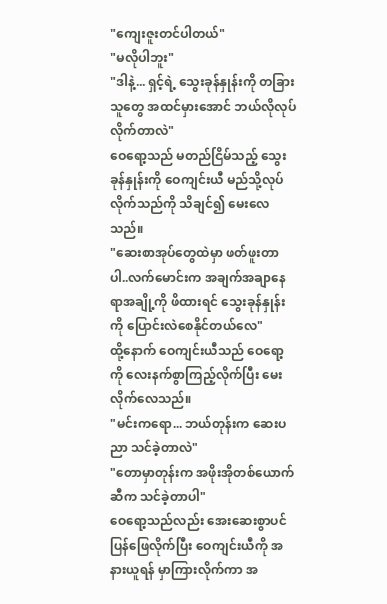"ကျေးဇူးတင်ပါတယ်"
"မလိုပါဘူး"
"ဒါနဲ့... ရှင့်ရဲ့ သွေးခုန်နှုန်းကို တခြားသူတွေ အထင်မှားအောင် ဘယ်လိုလုပ်လိုက်တာလဲ"
ဝေရော့သည် မတည်ငြိမ်သည့် သွေးခုန်နှုန်းကို ဝေကျင်းယီ မည်သို့လုပ်လိုက်သည်ကို သိချင်၍ မေးလေသည်။
"ဆေးစာအုပ်တွေထဲမှာ ဖတ်ဖူးတာပါ..လက်မောင်းက အချက်အချာနေရာအချို့ကို ဖိထားရင် သွေးခုန်နှုန်းကို ပြောင်းလဲစေနိုင်တယ်လေ"
ထို့နောက် ဝေကျင်းယီသည် ဝေရော့ကို လေးနက်စွာကြည့်လိုက်ပြီး မေးလိုက်လေသည်။
"မင်းကရော... ဘယ်တုန်းက ဆေးပညာ သင်ခဲ့တာလဲ"
"တောမှာတုန်းက အဖိုးအိုတစ်ယောက်ဆီက သင်ခဲ့တာပါ"
ဝေရော့သည်လည်း အေးဆေးစွာပင် ပြန်ဖြေလိုက်ပြီး ဝေကျင်းယီကို အနားယူရန် မှာကြားလိုက်ကာ အ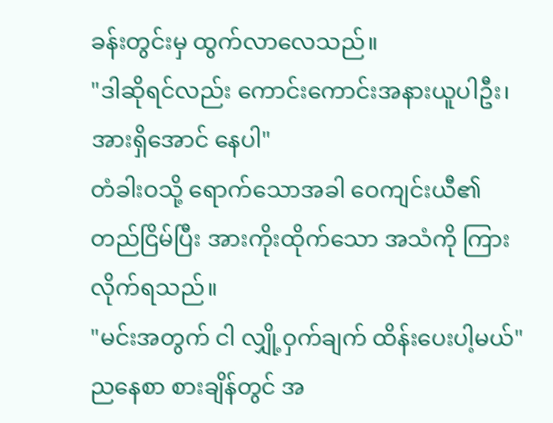ခန်းတွင်းမှ ထွက်လာလေသည်။
"ဒါဆိုရင်လည်း ကောင်းကောင်းအနားယူပါဦး၊ အားရှိအောင် နေပါ"
တံခါးဝသို့ ရောက်သောအခါ ဝေကျင်းယီ၏ တည်ငြိမ်ပြီး အားကိုးထိုက်သော အသံကို ကြားလိုက်ရသည်။
"မင်းအတွက် ငါ လျှို့ဝှက်ချက် ထိန်းပေးပါ့မယ်"
ညနေစာ စားချိန်တွင် အ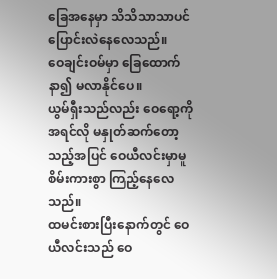ခြေအနေမှာ သိသိသာသာပင် ပြောင်းလဲနေလေသည်။
ဝေချင်းဝမ်မှာ ခြေထောက်နာ၍ မလာနိုင်ပေ။
ယွမ်ရှီးသည်လည်း ဝေရော့ကို အရင်လို မနှုတ်ဆက်တော့သည့်အပြင် ဝေယီလင်းမှာမူ စိမ်းကားစွာ ကြည့်နေလေသည်။
ထမင်းစားပြီးနောက်တွင် ဝေယီလင်းသည် ဝေ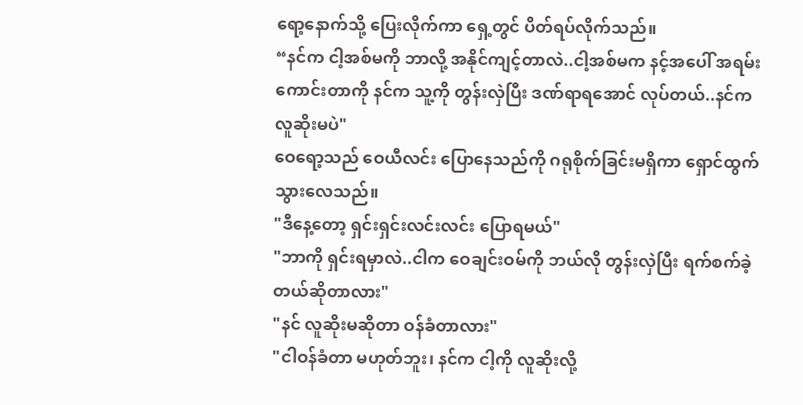ရော့နောက်သို့ ပြေးလိုက်ကာ ရှေ့တွင် ပိတ်ရပ်လိုက်သည်။
“နင်က ငါ့အစ်မကို ဘာလို့ အနိုင်ကျင့်တာလဲ..ငါ့အစ်မက နင့်အပေါ် အရမ်းကောင်းတာကို နင်က သူ့ကို တွန်းလှဲပြီး ဒဏ်ရာရအောင် လုပ်တယ်..နင်က လူဆိုးမပဲ"
ဝေရော့သည် ဝေယီလင်း ပြောနေသည်ကို ဂရုစိုက်ခြင်းမရှိကာ ရှောင်ထွက်သွားလေသည်။
"ဒီနေ့တော့ ရှင်းရှင်းလင်းလင်း ပြောရမယ်"
"ဘာကို ရှင်းရမှာလဲ..ငါက ဝေချင်းဝမ်ကို ဘယ်လို တွန်းလှဲပြီး ရက်စက်ခဲ့တယ်ဆိုတာလား"
"နင် လူဆိုးမဆိုတာ ဝန်ခံတာလား"
"ငါဝန်ခံတာ မဟုတ်ဘူး၊ နင်က ငါ့ကို လူဆိုးလို့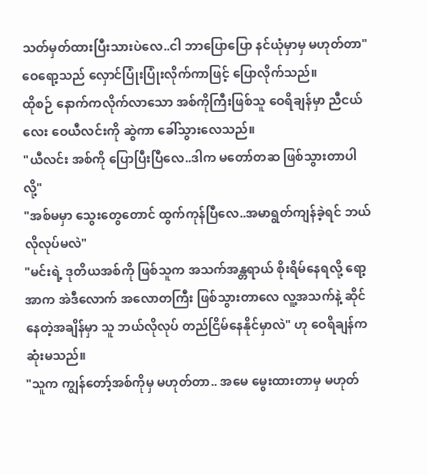သတ်မှတ်ထားပြီးသားပဲလေ..ငါ ဘာပြောပြော နင်ယုံမှာမှ မဟုတ်တာ"
ဝေရော့သည် လှောင်ပြုံးပြုံးလိုက်ကာဖြင့် ပြောလိုက်သည်။
ထိုစဉ် နောက်ကလိုက်လာသော အစ်ကိုကြီးဖြစ်သူ ဝေရိချန်မှာ ညီငယ်လေး ဝေယီလင်းကို ဆွဲကာ ခေါ်သွားလေသည်။
"ယီလင်း အစ်ကို ပြောပြီးပြီလေ..ဒါက မတော်တဆ ဖြစ်သွားတာပါလို့"
"အစ်မမှာ သွေးတွေတောင် ထွက်ကုန်ပြီလေ..အမာရွတ်ကျန်ခဲ့ရင် ဘယ်လိုလုပ်မလဲ"
"မင်းရဲ့ ဒုတိယအစ်ကို ဖြစ်သူက အသက်အန္တရာယ် စိုးရိမ်နေရလို့ ရော့အာက အဲဒီလောက် အလောတကြီး ဖြစ်သွားတာလေ လူ့အသက်နဲ့ ဆိုင်နေတဲ့အချိန်မှာ သူ ဘယ်လိုလုပ် တည်ငြိမ်နေနိုင်မှာလဲ" ဟု ဝေရိချန်က ဆုံးမသည်။
"သူက ကျွန်တော့်အစ်ကိုမှ မဟုတ်တာ.. အမေ မွေးထားတာမှ မဟုတ်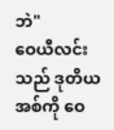ဘဲ"
ဝေယီလင်းသည် ဒုတိယအစ်ကို ဝေ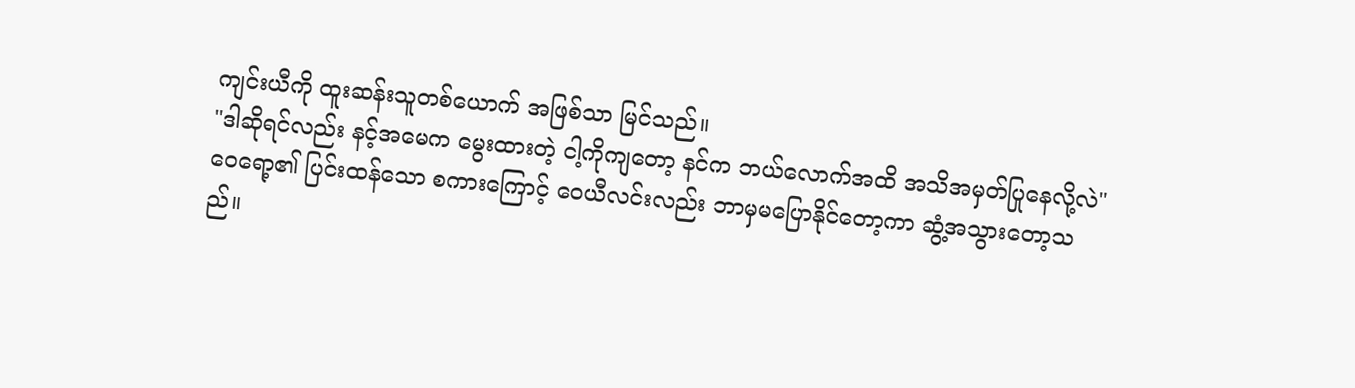ကျင်းယီကို ထူးဆန်းသူတစ်ယောက် အဖြစ်သာ မြင်သည်။
"ဒါဆိုရင်လည်း နင့်အမေက မွေးထားတဲ့ ငါ့ကိုကျတော့ နင်က ဘယ်လောက်အထိ အသိအမှတ်ပြုနေလို့လဲ"
ဝေရော့၏ ပြင်းထန်သော စကားကြောင့် ဝေယီလင်းလည်း ဘာမှမပြောနိုင်တော့ကာ ဆွံ့အသွားတော့သ
ည်။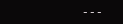---